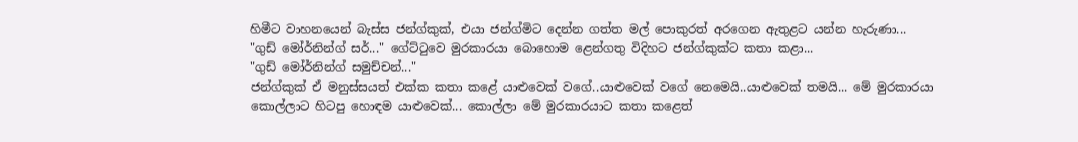හිමීට වාහනයෙන් බැස්ස ජන්ග්කුක්, එයා ජන්ග්මිට දෙන්න ගත්ත මල් පොකුරත් අරගෙන ඇතුළට යන්න හැරුණා...
"ගුඩ් මෝර්නින්ග් සර්..." ගේට්ටුවෙ මුරකාරයා බොහොම ළෙන්ගතු විදිහට ජන්ග්කුක්ට කතා කළා...
"ගුඩ් මෝර්නින්ග් සමුච්චන්..."
ජන්ග්කුක් ඒ මනුස්සයත් එක්ක කතා කළේ යාළුවෙක් වගේ..යාළුවෙක් වගේ නෙමෙයි..යාළුවෙක් තමයි... මේ මුරකාරයා කොල්ලාට හිටපු හොඳම යාළුවෙක්... කොල්ලා මේ මුරකාරයාට කතා කළෙත්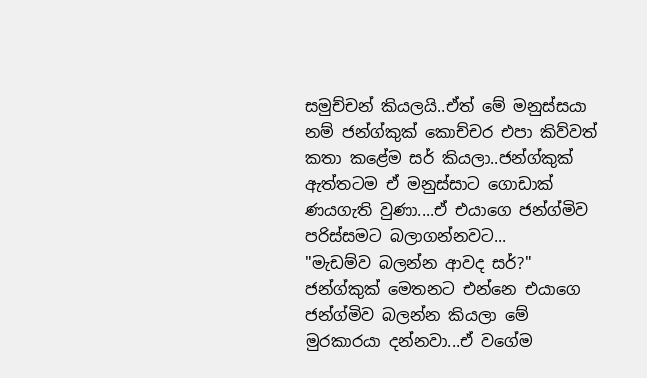සමුච්චන් කියලයි..ඒත් මේ මනුස්සයා නම් ජන්ග්කුක් කොච්චර එපා කිව්වත් කතා කළේම සර් කියලා..ජන්ග්කුක් ඇත්තටම ඒ මනුස්සාට ගොඩාක් ණයගැති වුණා....ඒ එයාගෙ ජන්ග්මිව පරිස්සමට බලාගන්නවට...
"මැඩම්ව බලන්න ආවද සර්?" ජන්ග්කුක් මෙතනට එන්නෙ එයාගෙ ජන්ග්මිව බලන්න කියලා මේ මුරකාරයා දන්නවා...ඒ වගේම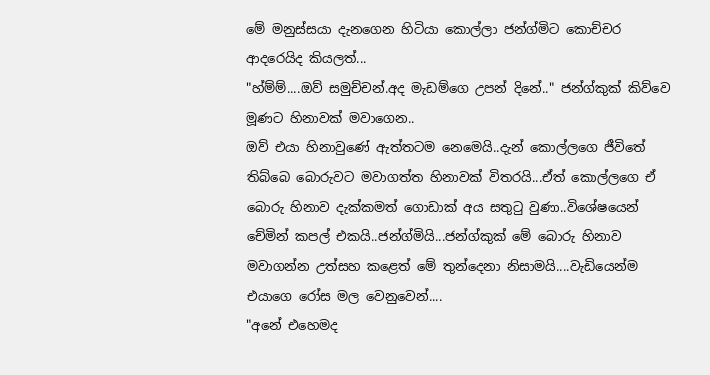මේ මනුස්සයා දැනගෙන හිටියා කොල්ලා ජන්ග්මිට කොච්චර ආදරෙයිද කියලත්...
"හ්ම්ම්....ඔව් සමුච්චන්.අද මැඩම්ගෙ උපන් දිනේ.." ජන්ග්කුක් කිව්වෙ මූණට හිනාවක් මවාගෙන..
ඔව් එයා හිනාවුණේ ඇත්තටම නෙමෙයි..දැන් කොල්ලගෙ ජීවිතේ තිබ්බෙ බොරුවට මවාගත්ත හිනාවක් විතරයි...ඒත් කොල්ලගෙ ඒ බොරු හිනාව දැක්කමත් ගොඩාක් අය සතුටු වුණා..විශේෂයෙන් චේමින් කපල් එකයි..ජන්ග්මියි...ජන්ග්කුක් මේ බොරු හිනාව මවාගන්න උත්සහ කළෙත් මේ තුන්දෙනා නිසාමයි....වැඩියෙන්ම එයාගෙ රෝස මල වෙනුවෙන්....
"අනේ එහෙමද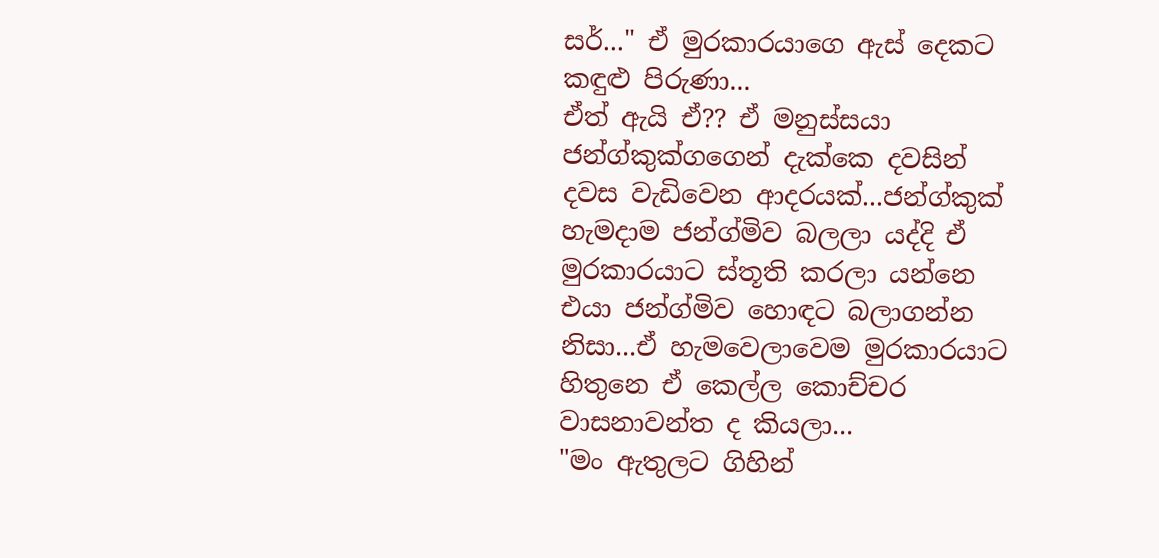සර්..." ඒ මුරකාරයාගෙ ඇස් දෙකට කඳුළු පිරුණා...
ඒත් ඇයි ඒ?? ඒ මනුස්සයා ජන්ග්කුක්ගගෙන් දැක්කෙ දවසින් දවස වැඩිවෙන ආදරයක්...ජන්ග්කුක් හැමදාම ජන්ග්මිව බලලා යද්දි ඒ මුරකාරයාට ස්තූති කරලා යන්නෙ එයා ජන්ග්මිව හොඳට බලාගන්න නිසා...ඒ හැමවෙලාවෙම මුරකාරයාට හිතුනෙ ඒ කෙල්ල කොච්චර වාසනාවන්ත ද කියලා...
"මං ඇතුලට ගිහින්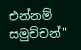එන්නම් සමුච්චන්"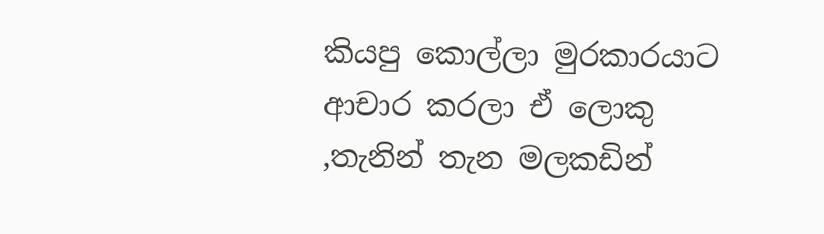කියපු කොල්ලා මුරකාරයාට ආචාර කරලා ඒ ලොකු ,තැනින් තැන මලකඩින්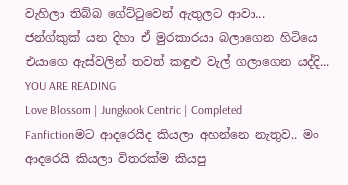වැහිලා තිබ්බ ගේට්ටුවෙන් ඇතුලට ආවා...
ජන්ග්කුක් යන දිහා ඒ මුරකාරයා බලාගෙන හිටියෙ එයාගෙ ඇස්වලින් තවත් කඳුළු වැල් ගලාගෙන යද්දි...
YOU ARE READING
Love Blossom | Jungkook Centric | Completed
Fanfictionමට ආදරෙයිද කියලා අහන්නෙ නැතුව.. මං ආදරෙයි කියලා විතරක්ම කියපු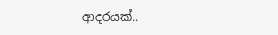ආදරයක්..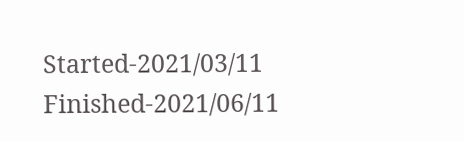Started-2021/03/11 Finished-2021/06/11